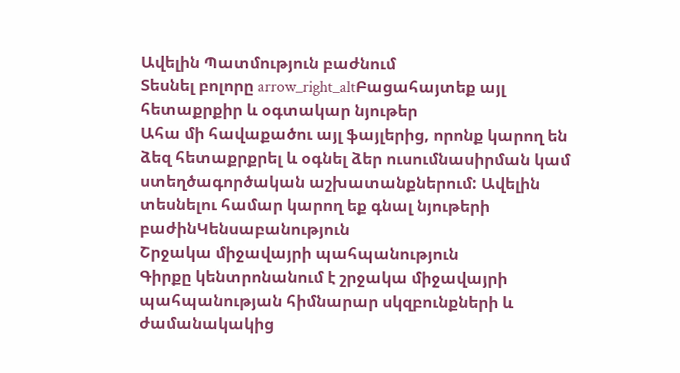Ավելին Պատմություն բաժնում
Տեսնել բոլորը arrow_right_altԲացահայտեք այլ հետաքրքիր և օգտակար նյութեր
Ահա մի հավաքածու այլ ֆայլերից, որոնք կարող են ձեզ հետաքրքրել և օգնել ձեր ուսումնասիրման կամ ստեղծագործական աշխատանքներում: Ավելին տեսնելու համար կարող եք գնալ նյութերի բաժինԿենսաբանություն
Շրջակա միջավայրի պահպանություն
Գիրքը կենտրոնանում է շրջակա միջավայրի պահպանության հիմնարար սկզբունքների և ժամանակակից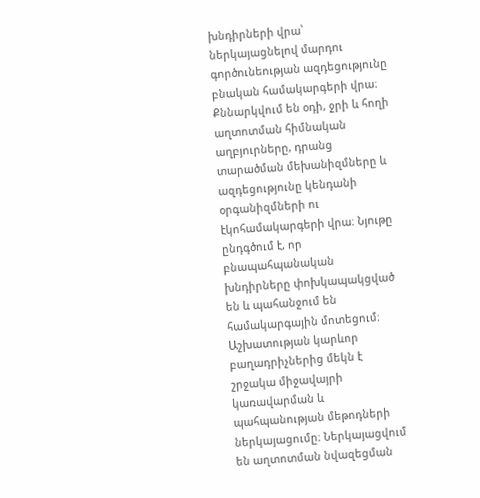խնդիրների վրա՝ ներկայացնելով մարդու գործունեության ազդեցությունը բնական համակարգերի վրա։ Քննարկվում են օդի, ջրի և հողի աղտոտման հիմնական աղբյուրները, դրանց տարածման մեխանիզմները և ազդեցությունը կենդանի օրգանիզմների ու էկոհամակարգերի վրա։ Նյութը ընդգծում է, որ բնապահպանական խնդիրները փոխկապակցված են և պահանջում են համակարգային մոտեցում։ Աշխատության կարևոր բաղադրիչներից մեկն է շրջակա միջավայրի կառավարման և պահպանության մեթոդների ներկայացումը։ Ներկայացվում են աղտոտման նվազեցման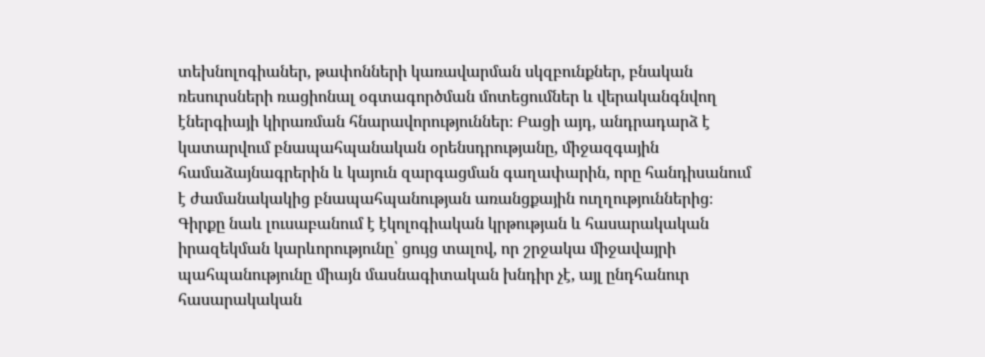տեխնոլոգիաներ, թափոնների կառավարման սկզբունքներ, բնական ռեսուրսների ռացիոնալ օգտագործման մոտեցումներ և վերականգնվող էներգիայի կիրառման հնարավորություններ։ Բացի այդ, անդրադարձ է կատարվում բնապահպանական օրենսդրությանը, միջազգային համաձայնագրերին և կայուն զարգացման գաղափարին, որը հանդիսանում է ժամանակակից բնապահպանության առանցքային ուղղություններից։ Գիրքը նաև լուսաբանում է էկոլոգիական կրթության և հասարակական իրազեկման կարևորությունը՝ ցույց տալով, որ շրջակա միջավայրի պահպանությունը միայն մասնագիտական խնդիր չէ, այլ ընդհանուր հասարակական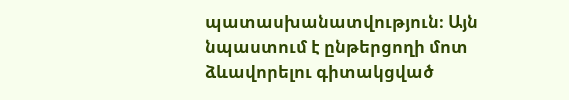պատասխանատվություն։ Այն նպաստում է ընթերցողի մոտ ձևավորելու գիտակցված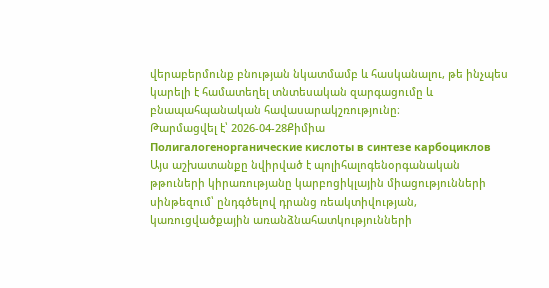վերաբերմունք բնության նկատմամբ և հասկանալու, թե ինչպես կարելի է համատեղել տնտեսական զարգացումը և բնապահպանական հավասարակշռությունը։
Թարմացվել է՝ 2026-04-28Քիմիա
Полигалогенорганические кислоты в синтезе карбоциклов
Այս աշխատանքը նվիրված է պոլիհալոգենօրգանական թթուների կիրառությանը կարբոցիկլային միացությունների սինթեզում՝ ընդգծելով դրանց ռեակտիվության, կառուցվածքային առանձնահատկությունների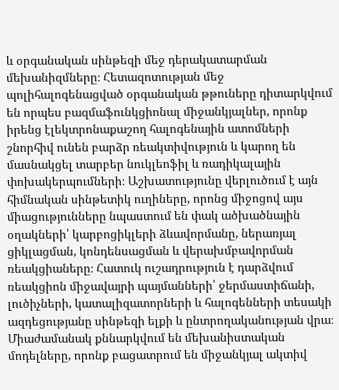և օրգանական սինթեզի մեջ դերակատարման մեխանիզմները։ Հետազոտության մեջ պոլիհալոգենացված օրգանական թթուները դիտարկվում են որպես բազմաֆունկցիոնալ միջանկյալներ, որոնք իրենց էլեկտրոնաքաշող հալոգենային ատոմների շնորհիվ ունեն բարձր ռեակտիվություն և կարող են մասնակցել տարբեր նուկլեոֆիլ և ռադիկալային փոխակերպումների։ Աշխատությունը վերլուծում է այն հիմնական սինթետիկ ուղիները, որոնց միջոցով այս միացությունները նպաստում են փակ ածխածնային օղակների՝ կարբոցիկլերի ձևավորմանը, ներառյալ ցիկլացման, կոնդենսացման և վերախմբավորման ռեակցիաները։ Հատուկ ուշադրություն է դարձվում ռեակցիոն միջավայրի պայմանների՝ ջերմաստիճանի, լուծիչների, կատալիզատորների և հալոգենների տեսակի ազդեցությանը սինթեզի ելքի և ընտրողականության վրա։ Միաժամանակ քննարկվում են մեխանիստական մոդելները, որոնք բացատրում են միջանկյալ ակտիվ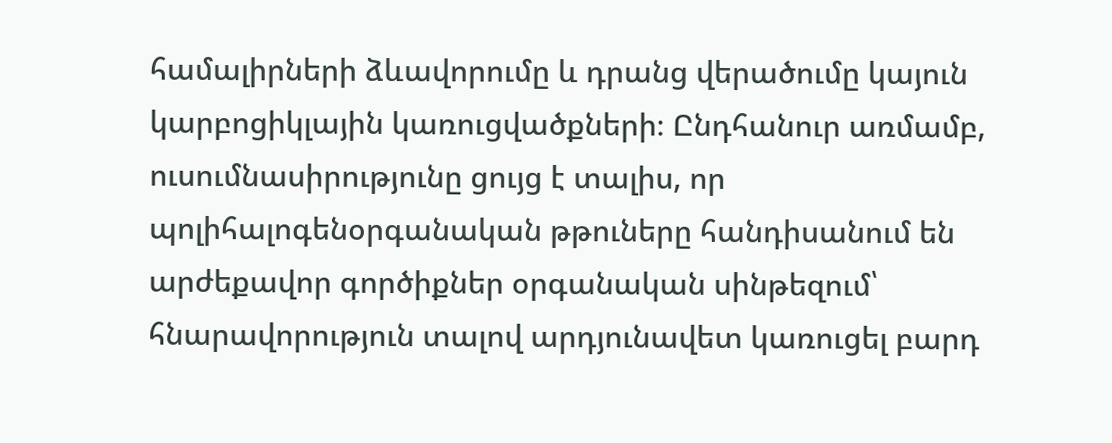համալիրների ձևավորումը և դրանց վերածումը կայուն կարբոցիկլային կառուցվածքների։ Ընդհանուր առմամբ, ուսումնասիրությունը ցույց է տալիս, որ պոլիհալոգենօրգանական թթուները հանդիսանում են արժեքավոր գործիքներ օրգանական սինթեզում՝ հնարավորություն տալով արդյունավետ կառուցել բարդ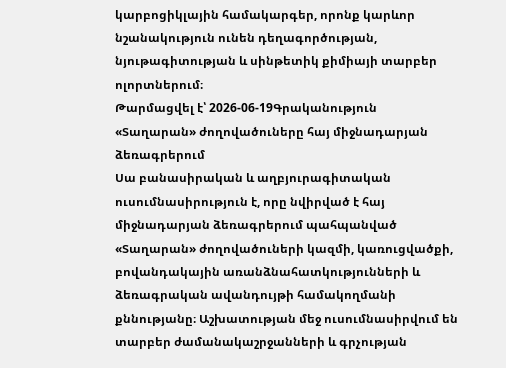կարբոցիկլային համակարգեր, որոնք կարևոր նշանակություն ունեն դեղագործության, նյութագիտության և սինթետիկ քիմիայի տարբեր ոլորտներում։
Թարմացվել է՝ 2026-06-19Գրականություն
«Տաղարան» ժողովածուները հայ միջնադարյան ձեռագրերում
Սա բանասիրական և աղբյուրագիտական ուսումնասիրություն է, որը նվիրված է հայ միջնադարյան ձեռագրերում պահպանված «Տաղարան» ժողովածուների կազմի, կառուցվածքի, բովանդակային առանձնահատկությունների և ձեռագրական ավանդույթի համակողմանի քննությանը։ Աշխատության մեջ ուսումնասիրվում են տարբեր ժամանակաշրջանների և գրչության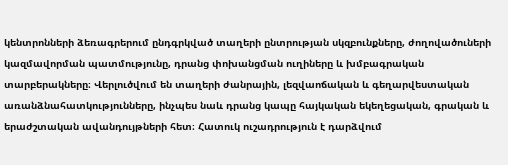կենտրոնների ձեռագրերում ընդգրկված տաղերի ընտրության սկզբունքները, ժողովածուների կազմավորման պատմությունը, դրանց փոխանցման ուղիները և խմբագրական տարբերակները։ Վերլուծվում են տաղերի ժանրային, լեզվաոճական և գեղարվեստական առանձնահատկությունները, ինչպես նաև դրանց կապը հայկական եկեղեցական, գրական և երաժշտական ավանդույթների հետ։ Հատուկ ուշադրություն է դարձվում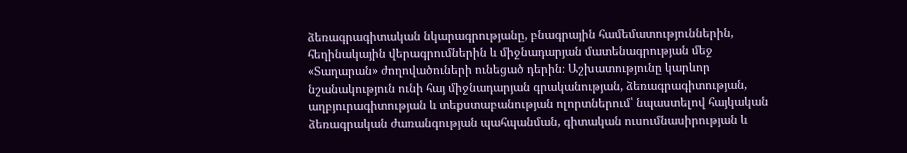ձեռագրագիտական նկարագրությանը, բնագրային համեմատություններին, հեղինակային վերագրումներին և միջնադարյան մատենագրության մեջ «Տաղարան» ժողովածուների ունեցած դերին։ Աշխատությունը կարևոր նշանակություն ունի հայ միջնադարյան գրականության, ձեռագրագիտության, աղբյուրագիտության և տեքստաբանության ոլորտներում՝ նպաստելով հայկական ձեռագրական ժառանգության պահպանման, գիտական ուսումնասիրության և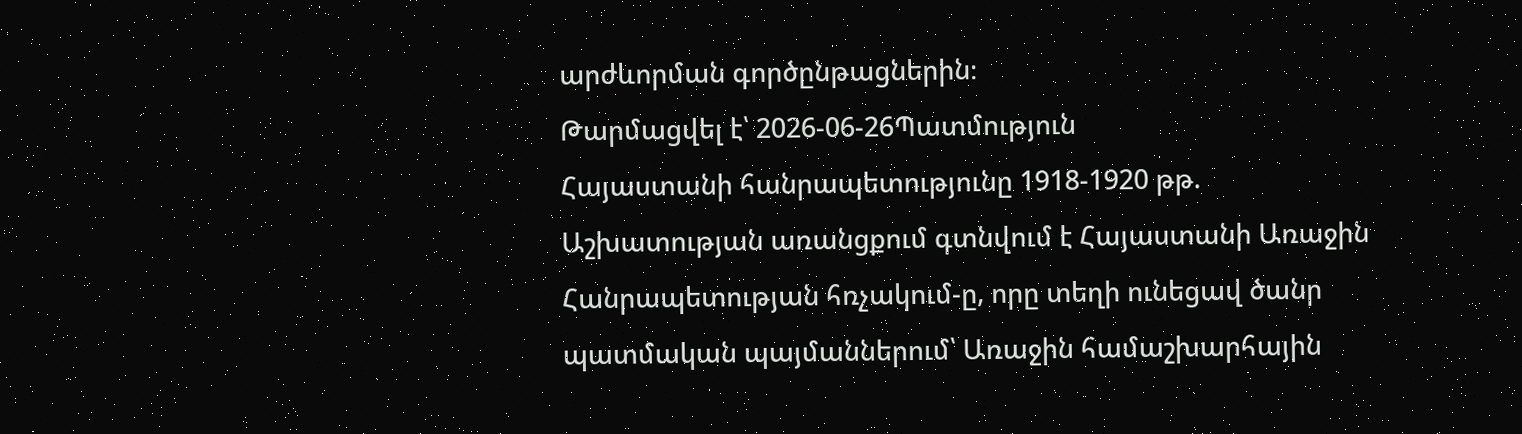արժևորման գործընթացներին։
Թարմացվել է՝ 2026-06-26Պատմություն
Հայաստանի հանրապետությունը 1918-1920 թթ.
Աշխատության առանցքում գտնվում է Հայաստանի Առաջին Հանրապետության հռչակում-ը, որը տեղի ունեցավ ծանր պատմական պայմաններում՝ Առաջին համաշխարհային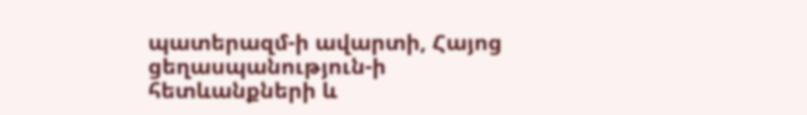պատերազմ-ի ավարտի, Հայոց ցեղասպանություն-ի հետևանքների և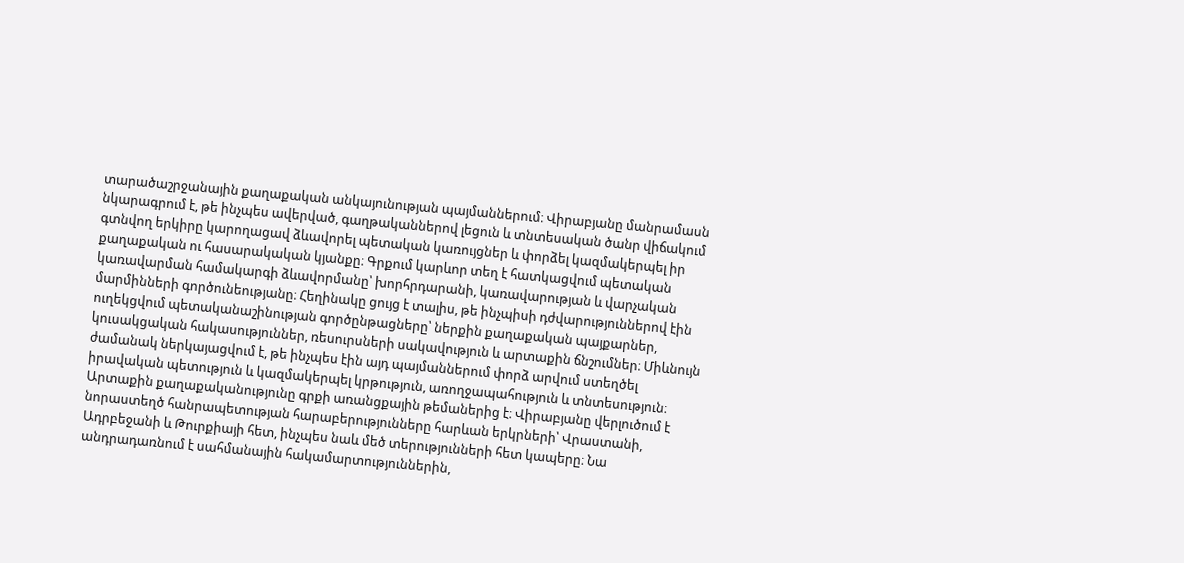տարածաշրջանային քաղաքական անկայունության պայմաններում։ Վիրաբյանը մանրամասն նկարագրում է, թե ինչպես ավերված, գաղթականներով լեցուն և տնտեսական ծանր վիճակում գտնվող երկիրը կարողացավ ձևավորել պետական կառույցներ և փորձել կազմակերպել իր քաղաքական ու հասարակական կյանքը։ Գրքում կարևոր տեղ է հատկացվում պետական կառավարման համակարգի ձևավորմանը՝ խորհրդարանի, կառավարության և վարչական մարմինների գործունեությանը։ Հեղինակը ցույց է տալիս, թե ինչպիսի դժվարություններով էին ուղեկցվում պետականաշինության գործընթացները՝ ներքին քաղաքական պայքարներ, կուսակցական հակասություններ, ռեսուրսների սակավություն և արտաքին ճնշումներ։ Միևնույն ժամանակ ներկայացվում է, թե ինչպես էին այդ պայմաններում փորձ արվում ստեղծել իրավական պետություն և կազմակերպել կրթություն, առողջապահություն և տնտեսություն։ Արտաքին քաղաքականությունը գրքի առանցքային թեմաներից է։ Վիրաբյանը վերլուծում է նորաստեղծ հանրապետության հարաբերությունները հարևան երկրների՝ Վրաստանի, Ադրբեջանի և Թուրքիայի հետ, ինչպես նաև մեծ տերությունների հետ կապերը։ Նա անդրադառնում է սահմանային հակամարտություններին,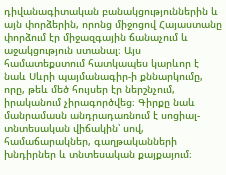դիվանագիտական բանակցություններին և այն փորձերին, որոնց միջոցով Հայաստանը փորձում էր միջազգային ճանաչում և աջակցություն ստանալ։ Այս համատեքստում հատկապես կարևոր է նաև Սևրի պայմանագիր-ի քննարկումը, որը, թեև մեծ հույսեր էր ներշնչում, իրականում չիրագործվեց։ Գիրքը նաև մանրամասն անդրադառնում է սոցիալ-տնտեսական վիճակին՝ սով, համաճարակներ, գաղթականների խնդիրներ և տնտեսական քայքայում։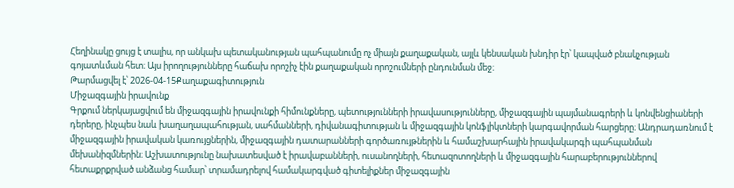Հեղինակը ցույց է տալիս, որ անկախ պետականության պահպանումը ոչ միայն քաղաքական, այլև կենսական խնդիր էր՝ կապված բնակչության գոյատևման հետ։ Այս իրողությունները հաճախ որոշիչ էին քաղաքական որոշումների ընդունման մեջ։
Թարմացվել է՝ 2026-04-15Քաղաքագիտություն
Միջազգային իրավունք
Գրքում ներկայացվում են միջազգային իրավունքի հիմունքները, պետությունների իրավասությունները, միջազգային պայմանագրերի և կոնվենցիաների դերերը, ինչպես նաև խաղաղապահության, սահմանների, դիվանագիտության և միջազգային կոնֆլիկտների կարգավորման հարցերը։ Անդրադառնում է միջազգային իրավական կառույցներին, միջազգային դատարանների գործառույթներին և համաշխարհային իրավակարգի պահպանման մեխանիզմներին։ Աշխատությունը նախատեսված է իրավաբանների, ուսանողների, հետազոտողների և միջազգային հարաբերություններով հետաքրքրված անձանց համար՝ տրամադրելով համակարգված գիտելիքներ միջազգային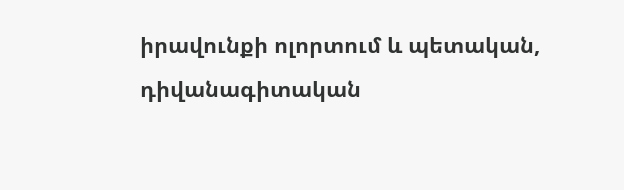իրավունքի ոլորտում և պետական, դիվանագիտական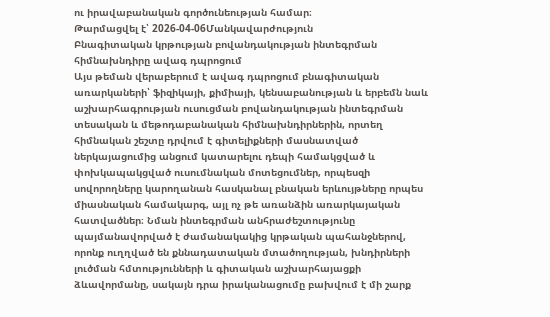ու իրավաբանական գործունեության համար։
Թարմացվել է՝ 2026-04-06Մանկավարժություն
Բնագիտական կրթության բովանդակության ինտեգրման հիմնախնդիրը ավագ դպրոցում
Այս թեման վերաբերում է ավագ դպրոցում բնագիտական առարկաների՝ ֆիզիկայի, քիմիայի, կենսաբանության և երբեմն նաև աշխարհագրության ուսուցման բովանդակության ինտեգրման տեսական և մեթոդաբանական հիմնախնդիրներին, որտեղ հիմնական շեշտը դրվում է գիտելիքների մասնատված ներկայացումից անցում կատարելու դեպի համակցված և փոխկապակցված ուսումնական մոտեցումներ, որպեսզի սովորողները կարողանան հասկանալ բնական երևույթները որպես միասնական համակարգ, այլ ոչ թե առանձին առարկայական հատվածներ։ Նման ինտեգրման անհրաժեշտությունը պայմանավորված է ժամանակակից կրթական պահանջներով, որոնք ուղղված են քննադատական մտածողության, խնդիրների լուծման հմտությունների և գիտական աշխարհայացքի ձևավորմանը, սակայն դրա իրականացումը բախվում է մի շարք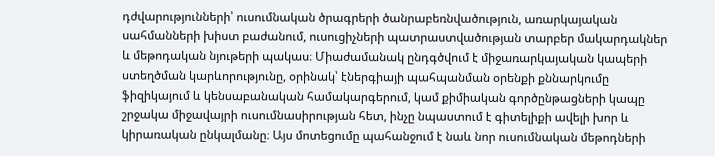դժվարությունների՝ ուսումնական ծրագրերի ծանրաբեռնվածություն, առարկայական սահմանների խիստ բաժանում, ուսուցիչների պատրաստվածության տարբեր մակարդակներ և մեթոդական նյութերի պակաս։ Միաժամանակ ընդգծվում է միջառարկայական կապերի ստեղծման կարևորությունը, օրինակ՝ էներգիայի պահպանման օրենքի քննարկումը ֆիզիկայում և կենսաբանական համակարգերում, կամ քիմիական գործընթացների կապը շրջակա միջավայրի ուսումնասիրության հետ, ինչը նպաստում է գիտելիքի ավելի խոր և կիրառական ընկալմանը։ Այս մոտեցումը պահանջում է նաև նոր ուսումնական մեթոդների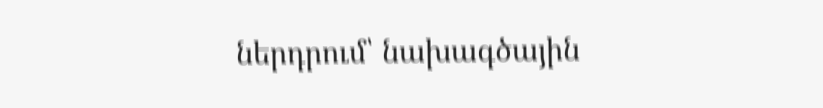ներդրում՝ նախագծային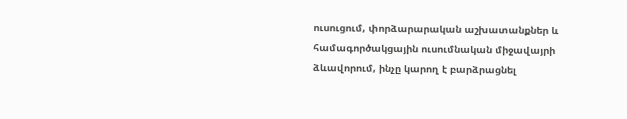ուսուցում, փորձարարական աշխատանքներ և համագործակցային ուսումնական միջավայրի ձևավորում, ինչը կարող է բարձրացնել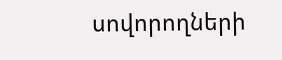սովորողների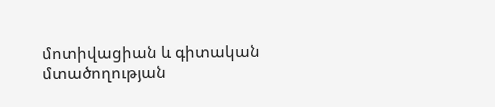մոտիվացիան և գիտական մտածողության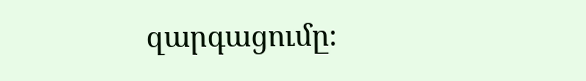զարգացումը։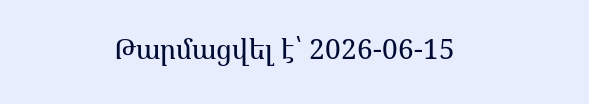Թարմացվել է՝ 2026-06-15